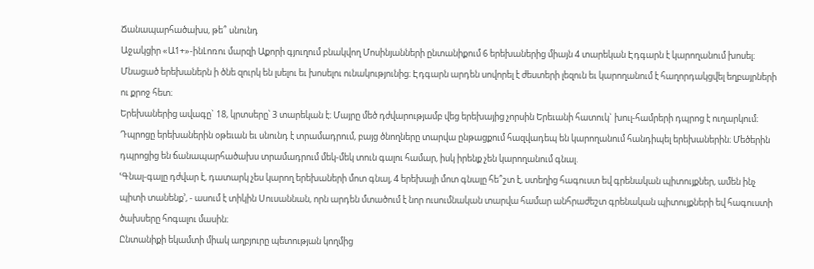Ճանապարհածախս, թե՞ սնունդ
Աջակցիր «Ա1+»-ինԼոռու մարզի Աքորի գյուղում բնակվող Մոսինյանների ընտանիքում 6 երեխաներից միայն 4 տարեկան Էդգարն է կարողանում խոսել։
Մնացած երեխաներն ի ծնե զուրկ են լսելու եւ խոսելու ունակությունից։ Էդգարն արդեն սովորել է ժեստերի լեզուն եւ կարողանում է հաղորդակցվել եղբայրների ու քրոջ հետ։
Երեխաներից ավագը` 18, կրտսերը՝ 3 տարեկան է։ Մայրը մեծ դժվարությամբ վեց երեխայից չորսին Երեւանի հատուկ` խուլ-համրերի դպրոց է ուղարկում։
Դպրոցը երեխաներին օթեւան եւ սնունդ է տրամադրում, բայց ծնողները տարվա ընթացքում հազվադեպ են կարողանում հանդիպել երեխաներին։ Մեծերին դպրոցից են ճանապարհածախս տրամադրում մեկ-մեկ տուն գալու համար, իսկ իրենք չեն կարողանում գնալ.
ՙԳնալ-գալը դժվար է, դատարկ չես կարող երեխաների մոտ գնալ, 4 երեխայի մոտ գնալը հե՞շտ է, ստեղից հագուստ եվ գրենական պիտույքներ, ամեն ինչ պիտի տանենք՚, - ասում է տիկին Սուսաննան, որն արդեն մտածում է նոր ուսումնական տարվա համար անհրաժեշտ գրենական պիտույքների եվ հագուստի ծախսերը հոգալու մասին։
Ընտանիքի եկամտի միակ աղբյուրը պետության կողմից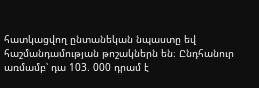հատկացվող ընտանեկան նպաստը եվ հաշմանդամության թոշակներն են։ Ընդհանուր առմամբ՝ դա 103. 000 դրամ է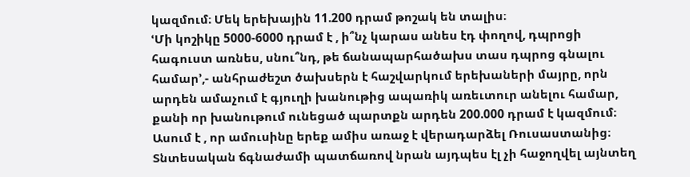կազմում։ Մեկ երեխային 11.200 դրամ թոշակ են տալիս։
ՙՄի կոշիկը 5000-6000 դրամ է , ի՞նչ կարաս անես էդ փողով, դպրոցի հագուստ առնես, սնու՞նդ, թե ճանապարհածախս տաս դպրոց գնալու համար՚,- անհրաժեշտ ծախսերն է հաշվարկում երեխաների մայրը, որն արդեն ամաչում է գյուղի խանութից ապառիկ առեւտուր անելու համար, քանի որ խանութում ունեցած պարտքն արդեն 200.000 դրամ է կազմում։
Ասում է , որ ամուսինը երեք ամիս առաջ է վերադարձել Ռուսաստանից։ Տնտեսական ճգնաժամի պատճառով նրան այդպես էլ չի հաջողվել այնտեղ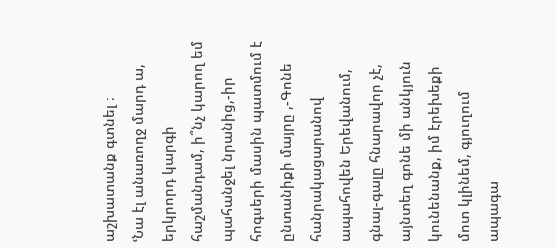աշխատանք գտնել ։
ՙՆա էլ անառողջ մարդ ա, երկրորդ կարգի հաշմանդամ, ի՞նչ կարող եմ պահանջել նրանից,-իր հոգսերի մասին պատմում է ընտանիքի մայրը ,-Գոնե հանրակացարանով ապահովեն Երեվանում, գնալ-գալը հնարավոր չէ, այնտեղ գոնե մի անկյուն կունենանք, իմ էրեխեքի մոտ կլինեմ, գյուղում ապագա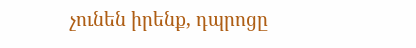չունեն իրենք, դպրոցը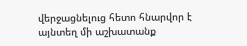վերջացնելուց հետո հնարվոր է այնտեղ մի աշխատանք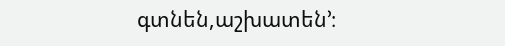գտնեն,աշխատեն՚։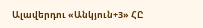Ալավերդու «Անկյուն+3» ՀԸ